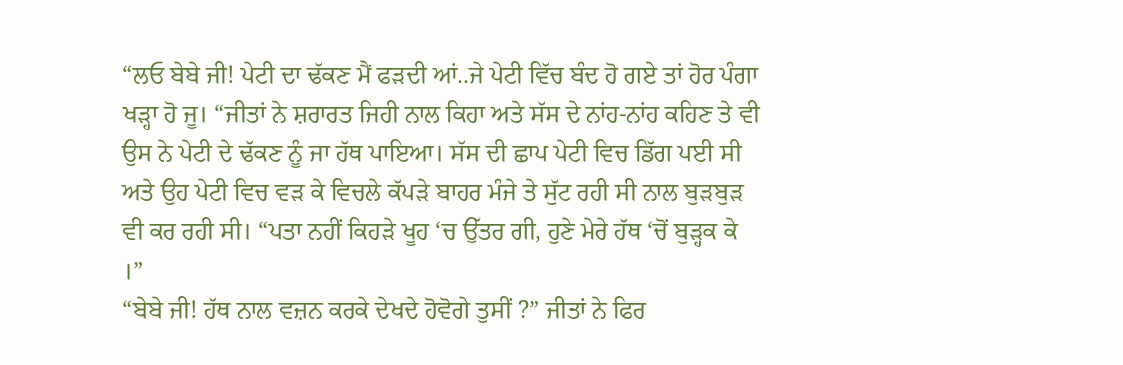“ਲਓ ਬੇਬੇ ਜੀ! ਪੇਟੀ ਦਾ ਢੱਕਣ ਮੈਂ ਫੜਦੀ ਆਂ..ਜੇ ਪੇਟੀ ਵਿੱਚ ਬੰਦ ਹੋ ਗਏ ਤਾਂ ਹੋਰ ਪੰਗਾ ਖੜ੍ਹਾ ਹੋ ਜੂ। “ਜੀਤਾਂ ਨੇ ਸ਼ਰਾਰਤ ਜਿਹੀ ਨਾਲ ਕਿਹਾ ਅਤੇ ਸੱਸ ਦੇ ਨਾਂਹ-ਨਾਂਹ ਕਹਿਣ ਤੇ ਵੀ ਉਸ ਨੇ ਪੇਟੀ ਦੇ ਢੱਕਣ ਨੂੰ ਜਾ ਹੱਥ ਪਾਇਆ। ਸੱਸ ਦੀ ਛਾਪ ਪੇਟੀ ਵਿਚ ਡਿੱਗ ਪਈ ਸੀ ਅਤੇ ਉਹ ਪੇਟੀ ਵਿਚ ਵੜ ਕੇ ਵਿਚਲੇ ਕੱਪੜੇ ਬਾਹਰ ਮੰਜੇ ਤੇ ਸੁੱਟ ਰਹੀ ਸੀ ਨਾਲ ਬੁੜਬੁੜ ਵੀ ਕਰ ਰਹੀ ਸੀ। “ਪਤਾ ਨਹੀਂ ਕਿਹੜੇ ਖੂਹ ‘ਚ ਉੱਤਰ ਗੀ, ਹੁਣੇ ਮੇਰੇ ਹੱਥ ‘ਚੋਂ ਬੁੜ੍ਹਕ ਕੇ ।”
“ਬੇਬੇ ਜੀ! ਹੱਥ ਨਾਲ ਵਜ਼ਨ ਕਰਕੇ ਦੇਖਦੇ ਹੋਵੋਗੇ ਤੁਸੀਂ ?” ਜੀਤਾਂ ਨੇ ਫਿਰ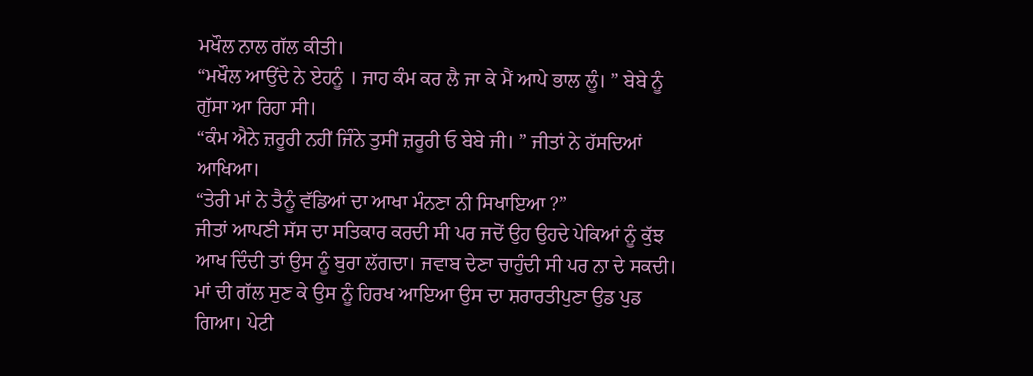ਮਖੌਲ ਨਾਲ ਗੱਲ ਕੀਤੀ।
“ਮਖੌਲ ਆਉਂਦੇ ਨੇ ਏਹਨੂੰ । ਜਾਹ ਕੰਮ ਕਰ ਲੈ ਜਾ ਕੇ ਮੈਂ ਆਪੇ ਭਾਲ ਲੂੰ। ” ਬੇਬੇ ਨੂੰ ਗੁੱਸਾ ਆ ਰਿਹਾ ਸੀ।
“ਕੰਮ ਐਨੇ ਜ਼ਰੂਰੀ ਨਹੀਂ ਜਿੰਨੇ ਤੁਸੀਂ ਜ਼ਰੂਰੀ ਓ ਬੇਬੇ ਜੀ। ” ਜੀਤਾਂ ਨੇ ਹੱਸਦਿਆਂ ਆਖਿਆ।
“ਤੇਰੀ ਮਾਂ ਨੇ ਤੈਨੂੰ ਵੱਡਿਆਂ ਦਾ ਆਖਾ ਮੰਨਣਾ ਨੀ ਸਿਖਾਇਆ ?”
ਜੀਤਾਂ ਆਪਣੀ ਸੱਸ ਦਾ ਸਤਿਕਾਰ ਕਰਦੀ ਸੀ ਪਰ ਜਦੋਂ ਉਹ ਉਹਦੇ ਪੇਕਿਆਂ ਨੂੰ ਕੁੱਝ ਆਖ ਦਿੰਦੀ ਤਾਂ ਉਸ ਨੂੰ ਬੁਰਾ ਲੱਗਦਾ। ਜਵਾਬ ਦੇਣਾ ਚਾਹੁੰਦੀ ਸੀ ਪਰ ਨਾ ਦੇ ਸਕਦੀ। ਮਾਂ ਦੀ ਗੱਲ ਸੁਣ ਕੇ ਉਸ ਨੂੰ ਹਿਰਖ ਆਇਆ ਉਸ ਦਾ ਸ਼ਰਾਰਤੀਪੁਣਾ ਉਡ ਪੁਡ ਗਿਆ। ਪੇਟੀ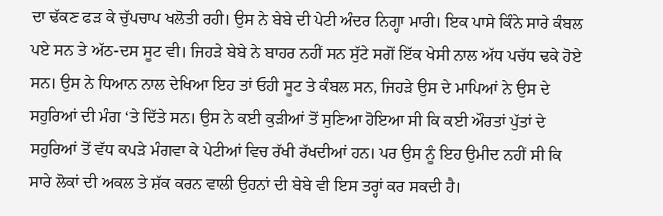ਦਾ ਢੱਕਣ ਫੜ ਕੇ ਚੁੱਪਚਾਪ ਖਲੋਤੀ ਰਹੀ। ਉਸ ਨੇ ਬੇਬੇ ਦੀ ਪੇਟੀ ਅੰਦਰ ਨਿਗ੍ਹਾ ਮਾਰੀ। ਇਕ ਪਾਸੇ ਕਿੰਨੇ ਸਾਰੇ ਕੰਬਲ ਪਏ ਸਨ ਤੇ ਅੱਠ-ਦਸ ਸੂਟ ਵੀ। ਜਿਹੜੇ ਬੇਬੇ ਨੇ ਬਾਹਰ ਨਹੀਂ ਸਨ ਸੁੱਟੇ ਸਗੋਂ ਇੱਕ ਖੇਸੀ ਨਾਲ ਅੱਧ ਪਚੱਧ ਢਕੇ ਹੋਏ ਸਨ। ਉਸ ਨੇ ਧਿਆਨ ਨਾਲ ਦੇਖਿਆ ਇਹ ਤਾਂ ਓਹੀ ਸੂਟ ਤੇ ਕੰਬਲ ਸਨ, ਜਿਹੜੇ ਉਸ ਦੇ ਮਾਪਿਆਂ ਨੇ ਉਸ ਦੇ ਸਹੁਰਿਆਂ ਦੀ ਮੰਗ ‘ਤੇ ਦਿੱਤੇ ਸਨ। ਉਸ ਨੇ ਕਈ ਕੁੜੀਆਂ ਤੋਂ ਸੁਣਿਆ ਹੋਇਆ ਸੀ ਕਿ ਕਈ ਔਰਤਾਂ ਪੁੱਤਾਂ ਦੇ ਸਹੁਰਿਆਂ ਤੋਂ ਵੱਧ ਕਪੜੇ ਮੰਗਵਾ ਕੇ ਪੇਟੀਆਂ ਵਿਚ ਰੱਖੀ ਰੱਖਦੀਆਂ ਹਨ। ਪਰ ਉਸ ਨੂੰ ਇਹ ਉਮੀਦ ਨਹੀਂ ਸੀ ਕਿ ਸਾਰੇ ਲੋਕਾਂ ਦੀ ਅਕਲ ਤੇ ਸ਼ੱਕ ਕਰਨ ਵਾਲੀ ਉਹਨਾਂ ਦੀ ਬੇਬੇ ਵੀ ਇਸ ਤਰ੍ਹਾਂ ਕਰ ਸਕਦੀ ਹੈ।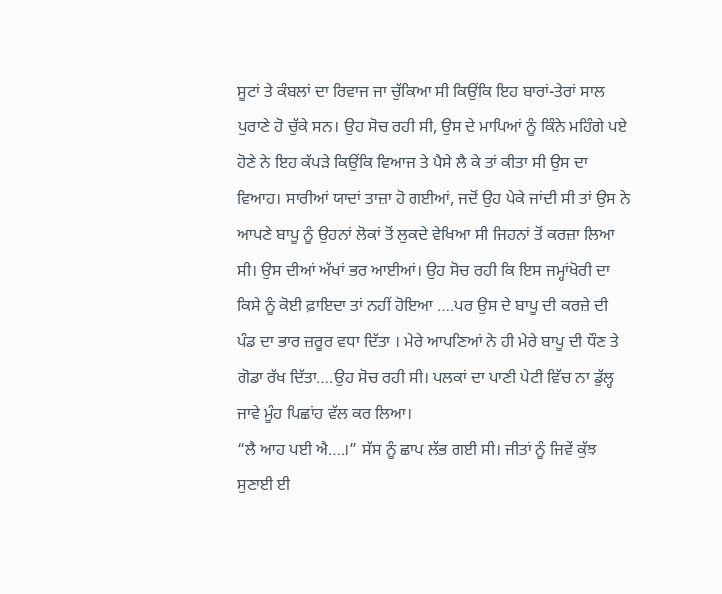ਸੂਟਾਂ ਤੇ ਕੰਬਲਾਂ ਦਾ ਰਿਵਾਜ ਜਾ ਚੁੱਕਿਆ ਸੀ ਕਿਉਂਕਿ ਇਹ ਬਾਰਾਂ-ਤੇਰਾਂ ਸਾਲ ਪੁਰਾਣੇ ਹੋ ਚੁੱਕੇ ਸਨ। ਉਹ ਸੋਚ ਰਹੀ ਸੀ, ਉਸ ਦੇ ਮਾਪਿਆਂ ਨੂੰ ਕਿੰਨੇ ਮਹਿੰਗੇ ਪਏ ਹੋਣੇ ਨੇ ਇਹ ਕੱਪੜੇ ਕਿਉਂਕਿ ਵਿਆਜ ਤੇ ਪੈਸੇ ਲੈ ਕੇ ਤਾਂ ਕੀਤਾ ਸੀ ਉਸ ਦਾ ਵਿਆਹ। ਸਾਰੀਆਂ ਯਾਦਾਂ ਤਾਜ਼ਾ ਹੋ ਗਈਆਂ, ਜਦੋਂ ਉਹ ਪੇਕੇ ਜਾਂਦੀ ਸੀ ਤਾਂ ਉਸ ਨੇ ਆਪਣੇ ਬਾਪੂ ਨੂੰ ਉਹਨਾਂ ਲੋਕਾਂ ਤੋਂ ਲੁਕਦੇ ਵੇਖਿਆ ਸੀ ਜਿਹਨਾਂ ਤੋਂ ਕਰਜ਼ਾ ਲਿਆ ਸੀ। ਉਸ ਦੀਆਂ ਅੱਖਾਂ ਭਰ ਆਈਆਂ। ਉਹ ਸੋਚ ਰਹੀ ਕਿ ਇਸ ਜਮ੍ਹਾਂਖੋਰੀ ਦਾ ਕਿਸੇ ਨੂੰ ਕੋਈ ਫ਼ਾਇਦਾ ਤਾਂ ਨਹੀਂ ਹੋਇਆ ….ਪਰ ਉਸ ਦੇ ਬਾਪੂ ਦੀ ਕਰਜ਼ੇ ਦੀ ਪੰਡ ਦਾ ਭਾਰ ਜ਼ਰੂਰ ਵਧਾ ਦਿੱਤਾ । ਮੇਰੇ ਆਪਣਿਆਂ ਨੇ ਹੀ ਮੇਰੇ ਬਾਪੂ ਦੀ ਧੌਣ ਤੇ ਗੋਡਾ ਰੱਖ ਦਿੱਤਾ….ਉਹ ਸੋਚ ਰਹੀ ਸੀ। ਪਲਕਾਂ ਦਾ ਪਾਣੀ ਪੇਟੀ ਵਿੱਚ ਨਾ ਡੁੱਲ੍ਹ ਜਾਵੇ ਮੂੰਹ ਪਿਛਾਂਹ ਵੱਲ ਕਰ ਲਿਆ।
“ਲੈ ਆਹ ਪਈ ਐ….।” ਸੱਸ ਨੂੰ ਛਾਪ ਲੱਭ ਗਈ ਸੀ। ਜੀਤਾਂ ਨੂੰ ਜਿਵੇਂ ਕੁੱਝ ਸੁਣਾਈ ਈ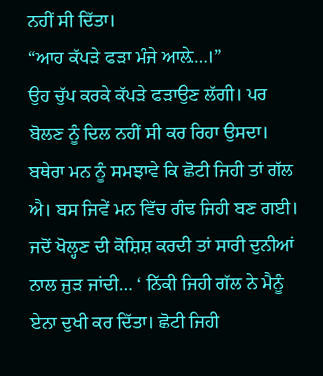ਨਹੀਂ ਸੀ ਦਿੱਤਾ।
“ਆਹ ਕੱਪੜੇ ਫੜਾ ਮੰਜੇ ਆਲ਼ੇ…।”
ਉਹ ਚੁੱਪ ਕਰਕੇ ਕੱਪੜੇ ਫੜਾਉਣ ਲੱਗੀ। ਪਰ ਬੋਲਣ ਨੂੰ ਦਿਲ ਨਹੀਂ ਸੀ ਕਰ ਰਿਹਾ ਉਸਦਾ। ਬਥੇਰਾ ਮਨ ਨੂੰ ਸਮਝਾਵੇ ਕਿ ਛੋਟੀ ਜਿਹੀ ਤਾਂ ਗੱਲ ਐ। ਬਸ ਜਿਵੇਂ ਮਨ ਵਿੱਚ ਗੰਢ ਜਿਹੀ ਬਣ ਗਈ। ਜਦੋਂ ਖੋਲ੍ਹਣ ਦੀ ਕੋਸ਼ਿਸ਼ ਕਰਦੀ ਤਾਂ ਸਾਰੀ ਦੁਨੀਆਂ ਨਾਲ ਜੁੜ ਜਾਂਦੀ… ‘ ਨਿੱਕੀ ਜਿਹੀ ਗੱਲ ਨੇ ਮੈਨੂੰ ਏਨਾ ਦੁਖੀ ਕਰ ਦਿੱਤਾ। ਛੋਟੀ ਜਿਹੀ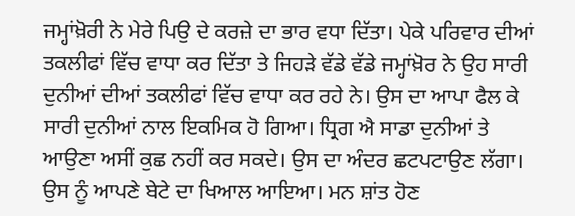ਜਮ੍ਹਾਂਖ਼ੋਰੀ ਨੇ ਮੇਰੇ ਪਿਉ ਦੇ ਕਰਜ਼ੇ ਦਾ ਭਾਰ ਵਧਾ ਦਿੱਤਾ। ਪੇਕੇ ਪਰਿਵਾਰ ਦੀਆਂ ਤਕਲੀਫਾਂ ਵਿੱਚ ਵਾਧਾ ਕਰ ਦਿੱਤਾ ਤੇ ਜਿਹੜੇ ਵੱਡੇ ਵੱਡੇ ਜਮ੍ਹਾਂਖ਼ੋਰ ਨੇ ਉਹ ਸਾਰੀ ਦੁਨੀਆਂ ਦੀਆਂ ਤਕਲੀਫਾਂ ਵਿੱਚ ਵਾਧਾ ਕਰ ਰਹੇ ਨੇ। ਉਸ ਦਾ ਆਪਾ ਫੈਲ ਕੇ ਸਾਰੀ ਦੁਨੀਆਂ ਨਾਲ ਇਕਮਿਕ ਹੋ ਗਿਆ। ਧ੍ਰਿਗ ਐ ਸਾਡਾ ਦੁਨੀਆਂ ਤੇ ਆਉਣਾ ਅਸੀਂ ਕੁਛ ਨਹੀਂ ਕਰ ਸਕਦੇ। ਉਸ ਦਾ ਅੰਦਰ ਛਟਪਟਾਉਣ ਲੱਗਾ। ਉਸ ਨੂੰ ਆਪਣੇ ਬੇਟੇ ਦਾ ਖਿਆਲ ਆਇਆ। ਮਨ ਸ਼ਾਂਤ ਹੋਣ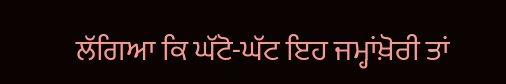ਲੱਗਿਆ ਕਿ ਘੱਟੋ-ਘੱਟ ਇਹ ਜਮ੍ਹਾਂਖ਼ੋਰੀ ਤਾਂ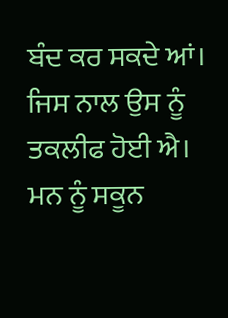ਬੰਦ ਕਰ ਸਕਦੇ ਆਂ। ਜਿਸ ਨਾਲ ਉਸ ਨੂੰ ਤਕਲੀਫ ਹੋਈ ਐ। ਮਨ ਨੂੰ ਸਕੂਨ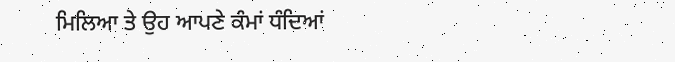ਮਿਲਿਆ ਤੇ ਉਹ ਆਪਣੇ ਕੰਮਾਂ ਧੰਦਿਆਂ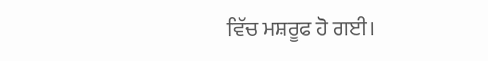ਵਿੱਚ ਮਸ਼ਰੂਫ ਹੋ ਗਈ।